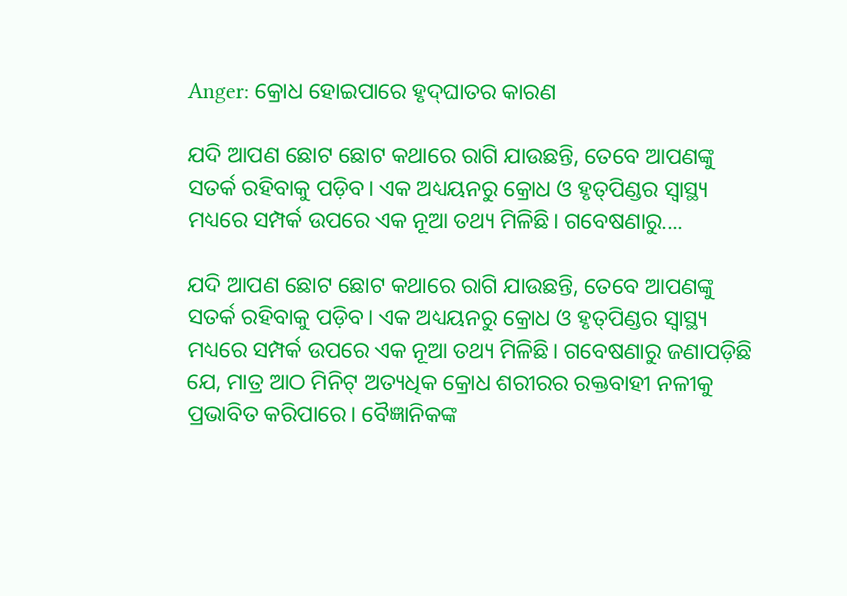Anger: କ୍ରୋଧ ହୋଇପାରେ ହୃଦ୍‌ଘାତର କାରଣ

ଯଦି ଆପଣ ଛୋଟ ଛୋଟ କଥାରେ ରାଗି ଯାଉଛନ୍ତି, ତେବେ ଆପଣଙ୍କୁ ସତର୍କ ରହିବାକୁ ପଡ଼ିବ। ଏକ ଅଧ୍ୟୟନରୁ କ୍ରୋଧ ଓ ହୃତ୍‌ପିଣ୍ଡର ସ୍ୱାସ୍ଥ୍ୟ ମଧ୍ୟରେ ସମ୍ପର୍କ ଉପରେ ଏକ ନୂଆ ତଥ୍ୟ ମିଳିଛି। ଗବେଷଣାରୁ....

ଯଦି ଆପଣ ଛୋଟ ଛୋଟ କଥାରେ ରାଗି ଯାଉଛନ୍ତି, ତେବେ ଆପଣଙ୍କୁ ସତର୍କ ରହିବାକୁ ପଡ଼ିବ। ଏକ ଅଧ୍ୟୟନରୁ କ୍ରୋଧ ଓ ହୃତ୍‌ପିଣ୍ଡର ସ୍ୱାସ୍ଥ୍ୟ ମଧ୍ୟରେ ସମ୍ପର୍କ ଉପରେ ଏକ ନୂଆ ତଥ୍ୟ ମିଳିଛି। ଗବେଷଣାରୁ ଜଣାପଡ଼ିଛି ଯେ, ମାତ୍ର ଆଠ ମିନିଟ୍ ଅତ୍ୟଧିକ କ୍ରୋଧ ଶରୀରର ରକ୍ତବାହୀ ନଳୀକୁ ପ୍ରଭାବିତ କରିପାରେ। ବୈଜ୍ଞାନିକଙ୍କ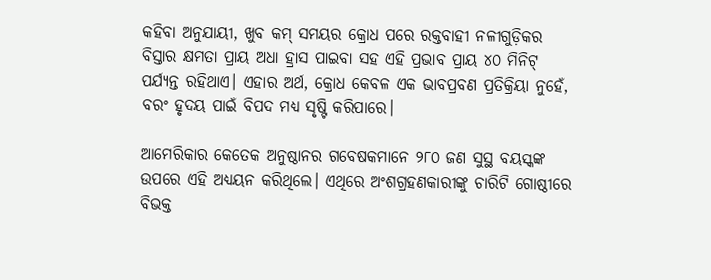କହିବା ଅନୁଯାୟୀ, ଖୁବ କମ୍ ସମୟର କ୍ରୋଧ ପରେ ରକ୍ତବାହୀ ନଳୀଗୁଡ଼ିକର ବିସ୍ତାର କ୍ଷମତା ପ୍ରାୟ ଅଧା ହ୍ରାସ ପାଇବା ସହ ଏହି ପ୍ରଭାବ ପ୍ରାୟ ୪୦ ମିନିଟ୍ ପର୍ଯ୍ୟନ୍ତ ରହିଥାଏ। ଏହାର ଅର୍ଥ, କ୍ରୋଧ କେବଳ ଏକ ଭାବପ୍ରବଣ ପ୍ରତିକ୍ରିୟା ନୁହେଁ, ବରଂ ହୃଦୟ ପାଇଁ ବିପଦ ମଧ୍ୟ ସୃଷ୍ଟି କରିପାରେ।

ଆମେରିକାର କେତେକ ଅନୁଷ୍ଠାନର ଗବେଷକମାନେ ୨୮୦ ଜଣ ସୁସ୍ଥ ବୟସ୍କଙ୍କ ଉପରେ ଏହି ଅଧ୍ୟୟନ କରିଥିଲେ। ଏଥିରେ ଅଂଶଗ୍ରହଣକାରୀଙ୍କୁ ଚାରିଟି ଗୋଷ୍ଠୀରେ ବିଭକ୍ତ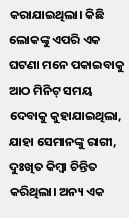କରାଯାଇଥିଲା। କିଛି ଲୋକଙ୍କୁ ଏପରି ଏକ ଘଟଣା ମନେ ପକାଇବାକୁ ଆଠ ମିନିଟ୍ ସମୟ ଦେବାକୁ କୁହାଯାଇଥିଲା, ଯାହା ସେମାନଙ୍କୁ ରାଗୀ, ଦୁଃଖିତ କିମ୍ବା ଚିନ୍ତିତ କରିଥିଲା। ଅନ୍ୟ ଏକ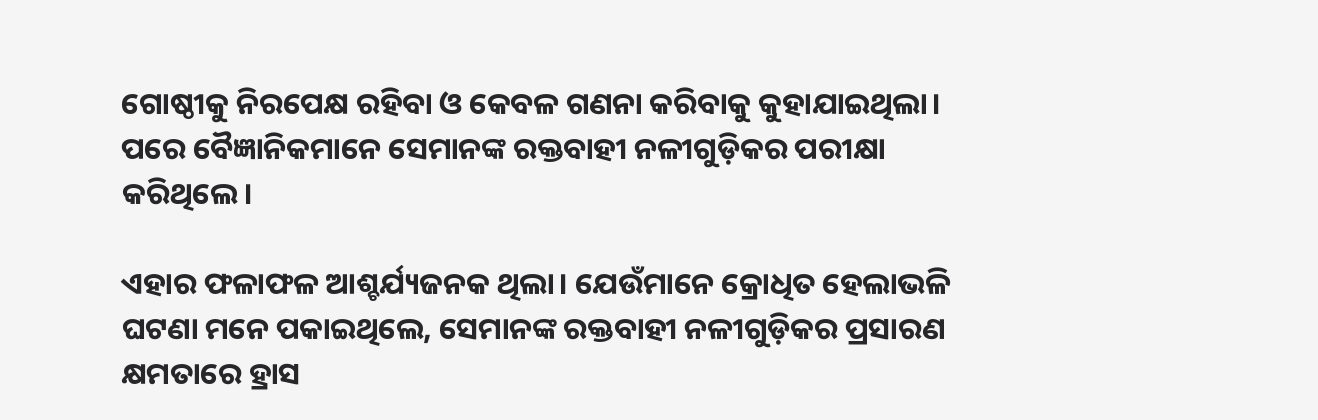ଗୋଷ୍ଠୀକୁ ନିରପେକ୍ଷ ରହିବା ଓ କେବଳ ଗଣନା କରିବାକୁ କୁହାଯାଇଥିଲା। ପରେ ବୈଜ୍ଞାନିକମାନେ ସେମାନଙ୍କ ରକ୍ତବାହୀ ନଳୀଗୁଡ଼ିକର ପରୀକ୍ଷା କରିଥିଲେ।

ଏହାର ଫଳାଫଳ ଆଶ୍ଚର୍ଯ୍ୟଜନକ ଥିଲା। ଯେଉଁମାନେ କ୍ରୋଧିତ ହେଲାଭଳି ଘଟଣା ମନେ ପକାଇଥିଲେ, ସେମାନଙ୍କ ରକ୍ତବାହୀ ନଳୀଗୁଡ଼ିକର ପ୍ରସାରଣ କ୍ଷମତାରେ ହ୍ରାସ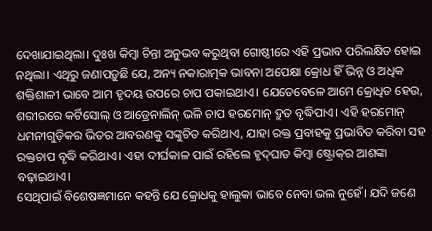ଦେଖାଯାଇଥିଲା। ଦୁଃଖ କିମ୍ବା ଚିନ୍ତା ଅନୁଭବ କରୁଥିବା ଗୋଷ୍ଠୀରେ ଏହି ପ୍ରଭାବ ପରିଲକ୍ଷିତ ହୋଇ ନଥିଲା। ଏଥିରୁ ଜଣାପଡ଼ୁଛି ଯେ, ଅନ୍ୟ ନକାରାତ୍ମକ ଭାବନା ଅପେକ୍ଷା କ୍ରୋଧ ହିଁ ଭିନ୍ନ ଓ ଅଧିକ ଶକ୍ତିଶାଳୀ ଭାବେ ଆମ ହୃଦୟ ଉପରେ ଚାପ ପକାଇଥାଏ। ଯେତେବେଳେ ଆମେ କ୍ରୋଧିତ ହେଉ, ଶରୀରରେ କର୍ଟିସୋଲ୍‌ ଓ ଆଡ୍ରେନାଲିନ୍ ଭଳି ଚାପ ହରମୋନ୍ ଦ୍ରୁତ ବୃଦ୍ଧିପାଏ। ଏହି ହରମୋନ୍ ଧମନୀଗୁଡ଼ିକର ଭିତର ଆବରଣକୁ ସଙ୍କୁଚିତ କରିଥାଏ, ଯାହା ରକ୍ତ ପ୍ରବାହକୁ ପ୍ରଭାବିତ କରିବା ସହ ରକ୍ତଚାପ ବୃଦ୍ଧି କରିଥାଏ। ଏହା ଦୀର୍ଘକାଳ ପାଇଁ ରହିଲେ ହୃଦ୍‌ଘାତ କିମ୍ବା ଷ୍ଟ୍ରୋକ୍‌ର ଆଶଙ୍କା ବଢ଼ାଇଥାଏ।
ସେଥିପାଇଁ ବିଶେଷଜ୍ଞମାନେ କହନ୍ତି ଯେ କ୍ରୋଧକୁ ହାଲୁକା ଭାବେ ନେବା ଭଲ ନୁହେଁ। ଯଦି ଜଣେ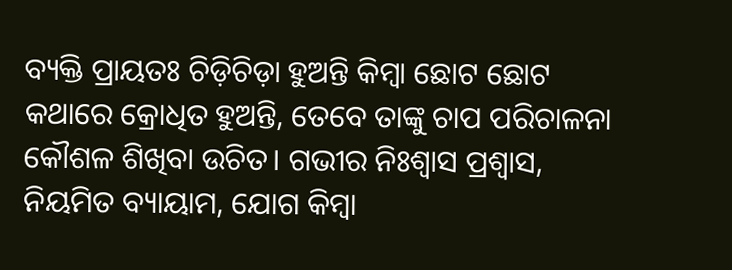ବ୍ୟକ୍ତି ପ୍ରାୟତଃ ଚିଡ଼ିଚିଡ଼ା ହୁଅନ୍ତି କିମ୍ବା ଛୋଟ ଛୋଟ କଥାରେ କ୍ରୋଧିତ ହୁଅନ୍ତି, ତେବେ ତାଙ୍କୁ ଚାପ ପରିଚାଳନା କୌଶଳ ଶିଖିବା ଉଚିତ। ଗଭୀର ନିଃଶ୍ୱାସ ପ୍ରଶ୍ୱାସ, ନିୟମିତ ବ୍ୟାୟାମ, ଯୋଗ କିମ୍ବା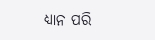ଧ୍ୟାନ ପରି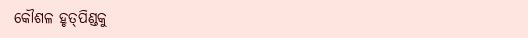କୌଶଳ ହୃତ୍‌ପିଣ୍ଡକୁ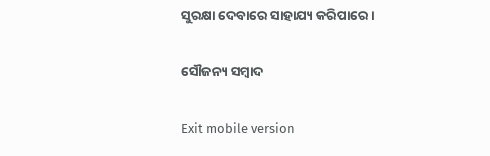ସୁରକ୍ଷା ଦେବାରେ ସାହାଯ୍ୟ କରିପାରେ।

ସୌଜନ୍ୟ ସମ୍ବାଦ

Exit mobile version